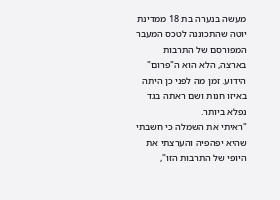מעשה בנערה בת 18 ממדינת יוטה שהתכוננה לטכס המעבר המפורסם של התרבות בארצה, הלא הוא ה"פרום" הידוע. זמן מה לפני כן היתה באיזו חנות ושם ראתה בגד נפלא ביותר.
"ראיתי את השמלה כי חשבתי שהיא יפהפיה והערצתי את היופי של התרבות הזו",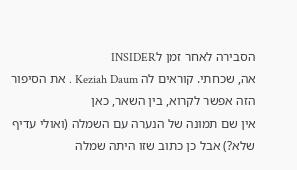הסבירה לאחר זמן לINSIDER
אה, שכחתי. קוראים לה Keziah Daum . את הסיפור הזה אפשר לקרוא, בין השאר, כאן
אין שם תמונה של הנערה עם השמלה (ואולי עדיף שלא?) אבל כן כתוב שזו היתה שמלה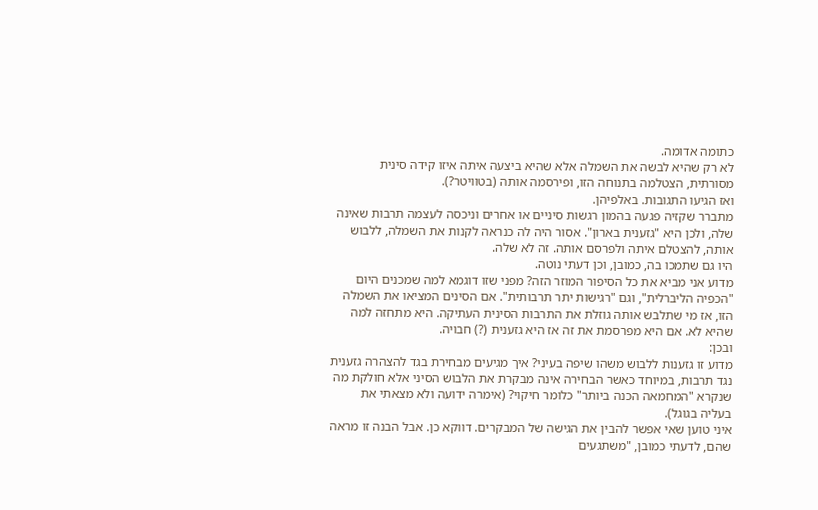כתומה אדומה.
לא רק שהיא לבשה את השמלה אלא שהיא ביצעה איתה איזו קידה סינית מסורתית, הצטלמה בתנוחה הזו, ופירסמה אותה (בטוויטר?).
ואז הגיעו התגובות. באלפיהן.
מתברר שקזיה פגעה בהמון רגשות סיניים או אחרים וניכסה לעצמה תרבות שאינה שלה, ולכן היא "גזענית בארון". אסור היה לה כנראה לקנות את השמלה, ללבוש אותה, להצטלם איתה ולפרסם אותה. זה לא שלה.
היו גם שתמכו בה, כמובן, וכן דעתי נוטה.
מדוע אני מביא את כל הסיפור המוזר הזה? מפני שזו דוגמא למה שמכנים היום "הכפיה הליברלית", וגם "רגישות יתר תרבותית". אם הסינים המציאו את השמלה הזו, אז מי שתלבש אותה גוזלת את התרבות הסינית העתיקה. היא מתחזה למה שהיא לא. אם היא מפרסמת את זה אז היא גזענית (?) חבויה.
ובכן:
מדוע זו גזענות ללבוש משהו שיפה בעיני? איך מגיעים מבחירת בגד להצהרה גזענית נגד תרבות, במיוחד כאשר הבחירה אינה מבקרת את הלבוש הסיני אלא חולקת מה שנקרא "המחמאה הכנה ביותר" כלומר חיקוי? (אימרה ידועה ולא מצאתי את בעליה בגוגל).
איני טוען שאי אפשר להבין את הגישה של המבקרים. דווקא כן. אבל הבנה זו מראה שהם, לדעתי כמובן, "משתגעים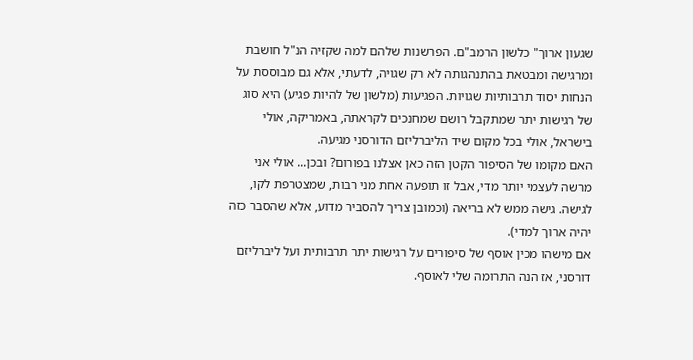שגעון ארוך" כלשון הרמב"ם. הפרשנות שלהם למה שקזיה הנ"ל חושבת ומרגישה ומבטאת בהתנהגותה לא רק שגויה, לדעתי, אלא גם מבוססת על הנחות יסוד תרבותיות שגויות. הפגיעות (מלשון של להיות פגיע) היא סוג של רגישות יתר שמתקבל רושם שמחנכים לקראתה, באמריקה, אולי בישראל, אולי בכל מקום שיד הליברליזם הדורסני מגיעה.
האם מקומו של הסיפור הקטן הזה כאן אצלנו בפורום? ובכן... אולי אני מרשה לעצמי יותר מדי, אבל זו תופעה אחת מני רבות, שמצטרפת לקו, לגישה. גישה ממש לא בריאה (וכמובן צריך להסביר מדוע, אלא שהסבר כזה יהיה ארוך למדי).
אם מישהו מכין אוסף של סיפורים על רגישות יתר תרבותית ועל ליברליזם דורסני, אז הנה התרומה שלי לאוסף.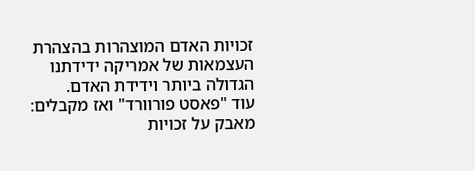זכויות האדם המוצהרות בהצהרת העצמאות של אמריקה ידידתנו הגדולה ביותר וידידת האדם.
עוד "פאסט פורוורד" ואז מקבלים:
מאבק על זכויות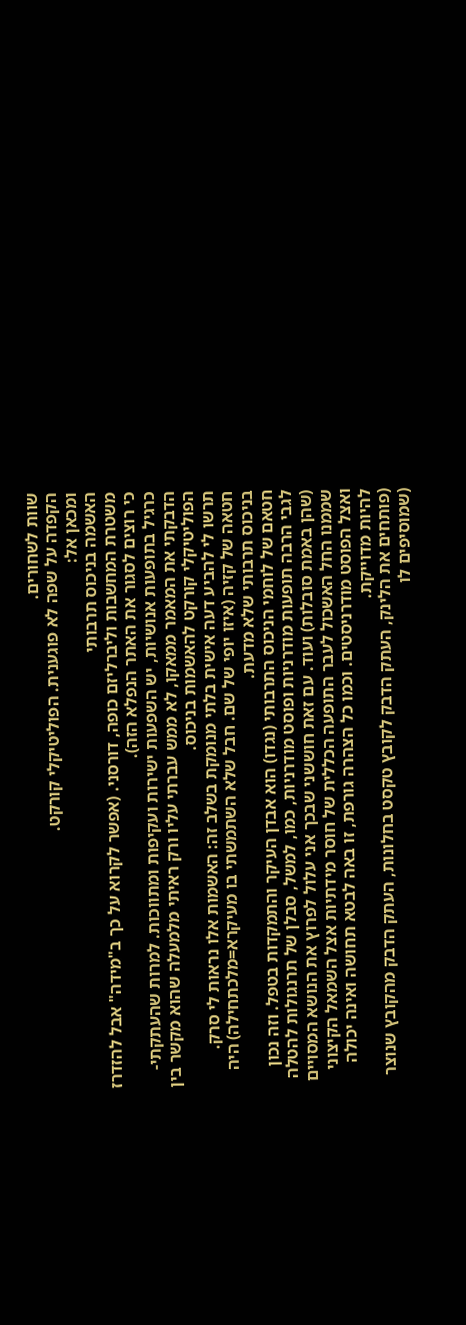שוות לשחורים.
הקפדה על שפה לא פוגענית. הפוליטיקלי קורקט.
ומכאן אל:
האשמה בניכוס תרבותי
משטרת המחשבות וליברליזם כופה, דורסני. (אפשר לקרוא על כך ב"מידה" אבל להזדרז כי רוצים לסגור את האתר הנפלא הזה).
כרגיל בתופעות אנושיות, יש השפעות ישירות ועקיפות ומתווכות. למרות שהעתקתי-הדבקתי את המאמר ממאקו, לא ממש עברתי עליו ורק ראיתי מלמעלה שהוא מקשר בין הפוליטיקלי קורקט להאשמות בניכוס.
תרשו לי להביע דעה אישית בלתי מנומקת בשלב זה: האשמות אלו נראות לי סרק.
חטאה של קזיה (איזו יופי של שם. חבל שלא השתמשתי בו מעיקרא=מלכתחילה) היה בניכוס תרבותי שלא מדעת.
חטאם של לוחמי הניכוס התרבותי (נגדו) הוא אבדן העיקר והתמקדות בטפל. וזה נכון לגבי הרבה תופעות מודרניות ופוסט מודרניות, כמו, למשל, סבלן של תרנגולות להטלה (שהן באמת סובלות) ועוד. עם זאת חוששני שבכך אני עלול לפרוץ את הנושא המסויים שממנו החל האשכול לעבר התופעה הכללית של חוסר מידתיות אצל השמאל הקיצוני ואצל הפוסט מודרניסטים. וכמו כל הצהרה גורפת, זו באה לבטא תחושה ואינה יכולה להיות מדוייקת.
(פותחים את הלינק, העתק הדבק לקובץ טקסט בחלונות, העתק הדבק מהקובץ שנוצר (שמוסיפים לו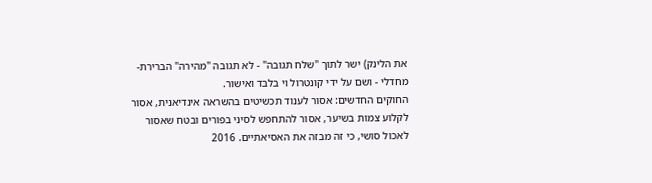את הלינק) ישר לתוך "שלח תגובה" - לא תגובה "מהירה" הברירת-מחדלי - ושם על ידי קונטרול וי בלבד ואישור.
החוקים החדשים: אסור לענוד תכשיטים בהשראה אינדיאנית, אסור לקלוע צמות בשיער, אסור להתחפש לסיני בפורים ובטח שאסור לאכול סושי, כי זה מבזה את האסיאתיים. 2016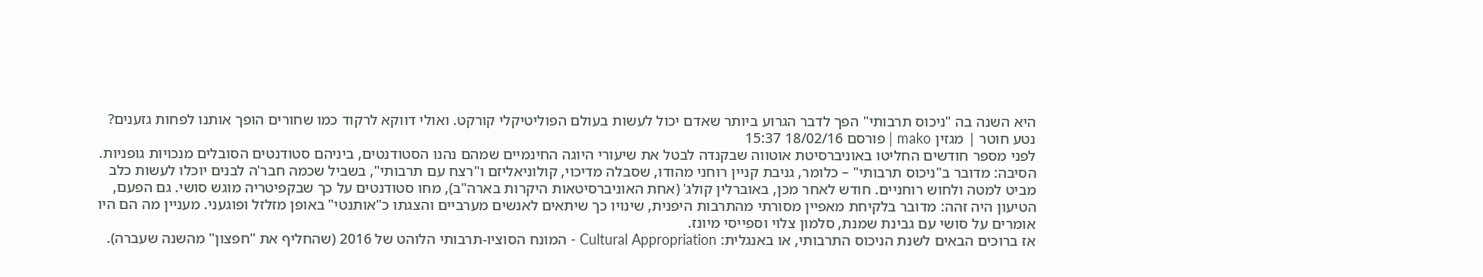היא השנה בה "ניכוס תרבותי" הפך לדבר הגרוע ביותר שאדם יכול לעשות בעולם הפוליטיקלי קורקט. ואולי דווקא לרקוד כמו שחורים הופך אותנו לפחות גזענים?
נטע חוטר | מגזין mako | פורסם 18/02/16 15:37
לפני מספר חודשים החליטו באוניברסיטת אוטווה שבקנדה לבטל את שיעורי היוגה החינמיים שמהם נהנו הסטודנטים, ביניהם סטודנטים הסובלים מנכויות גופניות. הסיבה: מדובר ב"ניכוס תרבותי" – כלומר, גניבת קניין רוחני מהודו, שסבלה מדיכוי, קולוניאליזם ו"רצח עם תרבותי", בשביל שכמה חבר'ה לבנים יוכלו לעשות כלב מביט למטה ולחוש רוחניים. חודש לאחר מכן, באוברלין קולג' (אחת האוניברסיטאות היקרות בארה"ב), מחו סטודנטים על כך שבקפיטריה מוגש סושי. גם הפעם, הטיעון היה זהה: מדובר בלקיחת מאפיין מסורתי מהתרבות היפנית, שינויו כך שיתאים לאנשים מערביים והצגתו כ"אותנטי" באופן מזלזל ופוגעני. מעניין מה הם היו אומרים על סושי עם גבינת שמנת, סלמון צלוי וספייסי מיונז.
אז ברוכים הבאים לשנת הניכוס התרבותי, או באנגלית: Cultural Appropriation - המונח הסוציו-תרבותי הלוהט של 2016 (שהחליף את "חפצון" מהשנה שעברה).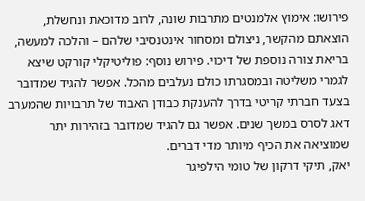פירושו: אימוץ אלמנטים מתרבות שונה, לרוב מדוכאת ונחשלת, הוצאתם מהקשר, ניצולם ומסחור אינטנסיבי שלהם – והלכה למעשה, בריאת צורה נוספת של דיכוי. פירוש נוסף: פוליטיקלי קורקט שיצא לגמרי משליטה ובמסגרתו כולם נעלבים מהכל. אפשר להגיד שמדובר בצעד חברתי קריטי בדרך להענקת כבודן האבוד של תרבויות שהמערב דאג לסרס במשך שנים. אפשר גם להגיד שמדובר בזהירות יתר שמוציאה את הכיף מיותר מדי דברים.
יאק, תיקי דרקון של טומי הילפיגר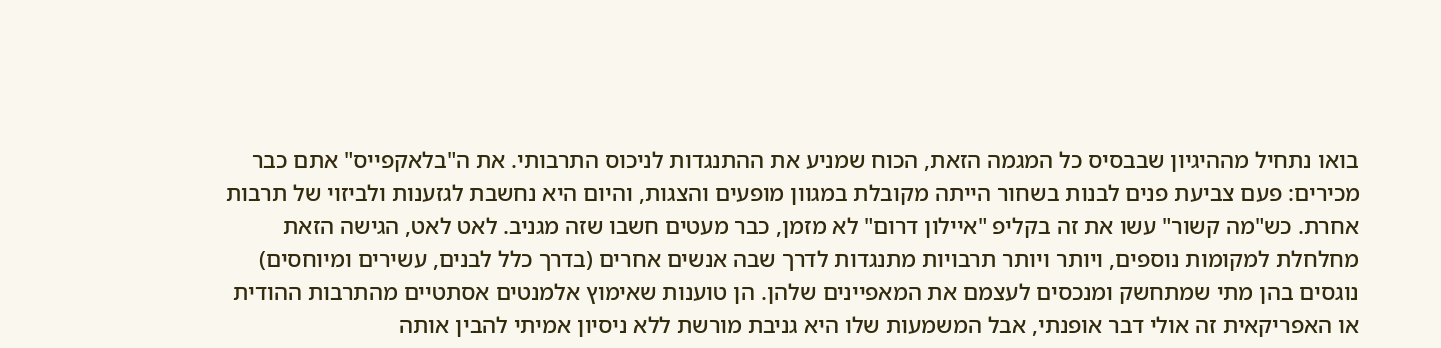בואו נתחיל מההיגיון שבבסיס כל המגמה הזאת, הכוח שמניע את ההתנגדות לניכוס התרבותי. את ה"בלאקפייס" אתם כבר מכירים: פעם צביעת פנים לבנות בשחור הייתה מקובלת במגוון מופעים והצגות, והיום היא נחשבת לגזענות ולביזוי של תרבות אחרת. כש"מה קשור" עשו את זה בקליפ "איילון דרום" לא מזמן, כבר מעטים חשבו שזה מגניב. לאט לאט, הגישה הזאת מחלחלת למקומות נוספים, ויותר ויותר תרבויות מתנגדות לדרך שבה אנשים אחרים (בדרך כלל לבנים, עשירים ומיוחסים) נוגסים בהן מתי שמתחשק ומנכסים לעצמם את המאפיינים שלהן. הן טוענות שאימוץ אלמנטים אסתטיים מהתרבות ההודית או האפריקאית זה אולי דבר אופנתי, אבל המשמעות שלו היא גניבת מורשת ללא ניסיון אמיתי להבין אותה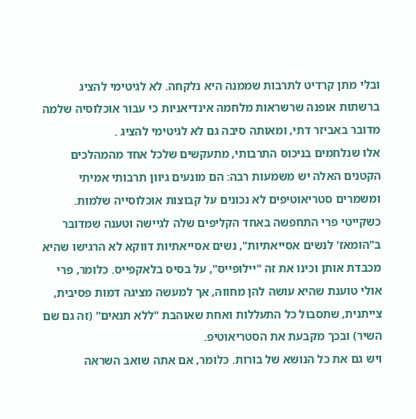ובלי מתן קרדיט לתרבות שממנה היא נלקחה. לא לגיטימי להציג ברשתות אופנה שרשראות מלחמה אינדיאניות כי עבור אוכלוסיה שלמה מדובר באביזר דתי, ומאותה סיבה גם לא לגיטימי להציג .
אלו שנלחמים בניכוס התרבותי, מתעקשים שלכל אחד מהמהלכים הקטנים האלה יש משמעות רבה: הם מונעים גיוון תרבותי אמיתי ומשמרים סטריאוטיפים לא נכונים על קבוצות אוכלוסייה שלמות. כשקייטי פרי התחפשה באחד הקליפים שלה לגיישה וטענה שמדובר ב"הומאז' לנשים אסייאתיות", נשים אסייאתיות דווקא לא הרגישו שהיא מכבדת אותן וכינו את זה "יילופייס", על בסיס בלאקפייס. כלומר, פרי אולי טוענת שהיא עושה להן מחווה, אך למעשה מציגה דמות פסיבית, צייתנית, שתסבול כל התעללות ואחת שאוהבת "ללא תנאים" (זה גם שם השיר) ובכך מקבעת את הסטריאוטיפ.
ויש גם את כל הנושא של בורות. כלומר, אם אתה שואב השראה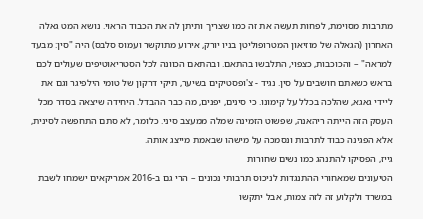מתרבות מסוימת, לפחות תעשה את זה כמו שצריך ותיתן לה את הכבוד הראוי. נושא המט גאלה האחרון (הגאלה של מוזיאון המטרופוליטן בניו יורק, אירוע מתוקשר ועמוס סלבס) היה "סין: מבעד למראה" – והכוכבות, כצפוי, התלבשו בהתאם. ובהתאם הכוונה לכל הסטריאוטיפים שעולים לכם בראש כשאתם חושבים על סין. נגיד - צ'ופסטיקים בשיער, תיקי דרקון של טומי הילפיגר וגם את ליידי גאגא, שהלכה בכלל על קימונו. כי סינים, יפנים, מה כבר ההבדל. היחידה שיצאה בסדר מכל העסק הזה הייתה ריהאנה, שפשוט הזמינה שמלה ממעצב סיני. כלומר, לא סתם התחפשה לסינית, אלא הפגינה כבוד לתרבות ונסמכה על מישהו שבאמת מייצג אותה.
גייז, הפסיקו להתנהג כמו נשים שחורות
הטיעונים שמאחורי ההתנגדות לניכוס תרבותי נכונים – הרי גם ב-2016 אמריקאים ישמחו לשבת במשרד ולקלוע זה לזה צמות, אבל יתקשו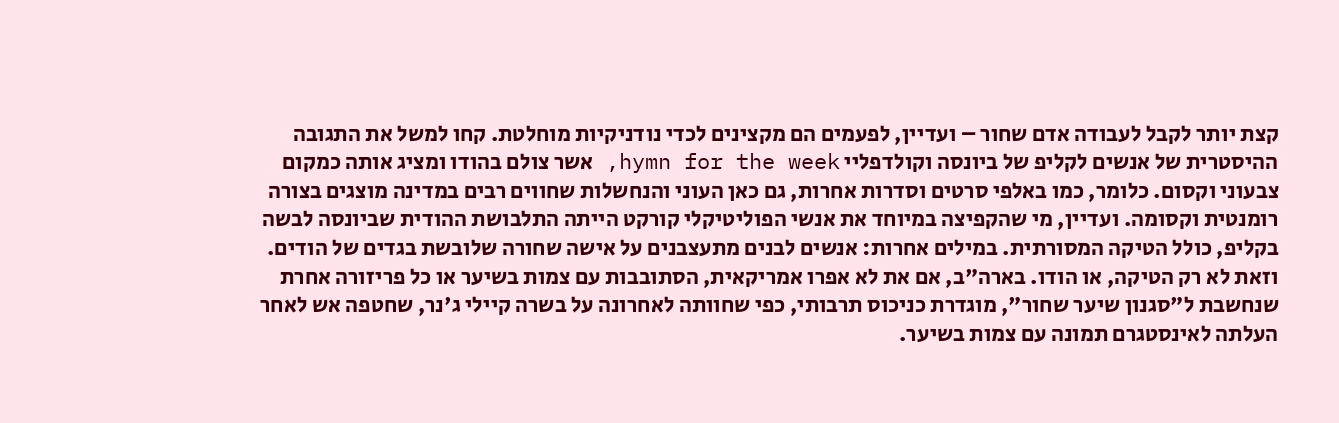קצת יותר לקבל לעבודה אדם שחור – ועדיין, לפעמים הם מקצינים לכדי נודניקיות מוחלטת. קחו למשל את התגובה ההיסטרית של אנשים לקליפ של ביונסה וקולדפליי hymn for the week, אשר צולם בהודו ומציג אותה כמקום צבעוני וקסום. כלומר, כמו באלפי סרטים וסדרות אחרות, גם כאן העוני והנחשלות שחווים רבים במדינה מוצגים בצורה רומנטית וקסומה. ועדיין, מי שהקפיצה במיוחד את אנשי הפוליטיקלי קורקט הייתה התלבושת ההודית שביונסה לבשה בקליפ, כולל הטיקה המסורתית. במילים אחרות: אנשים לבנים מתעצבנים על אישה שחורה שלובשת בגדים של הודים.
וזאת לא רק הטיקה, או הודו. בארה"ב, אם את לא אפרו אמריקאית, הסתובבות עם צמות בשיער או כל פריזורה אחרת שנחשבת ל"סגנון שיער שחור", מוגדרת כניכוס תרבותי, כפי שחוותה לאחרונה על בשרה קיילי ג'נר, שחטפה אש לאחר העלתה לאינסטגרם תמונה עם צמות בשיער.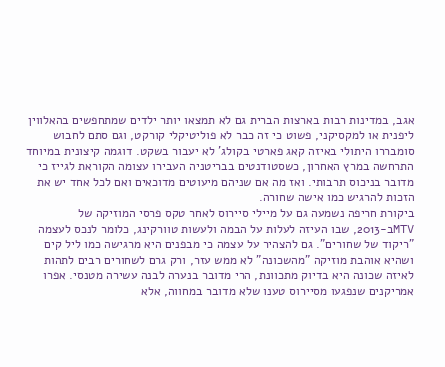אגב, במדינות רבות בארצות הברית גם לא תמצאו יותר ילדים שמתחפשים בהאלווין ליפנית או למקסיקני, פשוט כי זה כבר לא פוליטיקלי קורקט, וגם סתם לחבוש סומבררו היתולי באיזה קאג פארטי בקולג' לא יעבור בשקט. דוגמה קיצונית במיוחד התרחשה במרץ האחרון, כשסטודנטים בבריטניה העבירו עצומה הקוראת לגייז כי מדובר בניכוס תרבותי. ואז מה אם שניהם מיעוטים מדוכאים ואם לכל אחד יש את הזכות להרגיש כמו אישה שחורה.
ביקורת חריפה נשמעה גם על מיילי סיירוס לאחר טקס פרסי המוזיקה של MTVב-2013, שבו העיזה לעלות על הבמה ולעשות טוורקינג, כלומר לנכס לעצמה "ריקוד של שחורים". גם להצהיר על עצמה כי מבפנים היא מרגישה כמו ליל קים ושהיא אוהבת מוזיקה "מהשכונה" לא ממש עזר, ורק גרם לשחורים רבים לתהות לאיזה שכונה היא בדיוק מתכוונת, הרי מדובר בנערה לבנה עשירה מטנסי. אפרו אמריקנים שנפגעו מסיירוס טענו שלא מדובר במחווה, אלא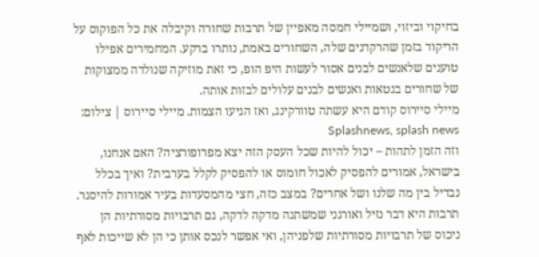בחיקוי וביזוי, ושמיילי חמסה מאפיין של תרבות שחורה וקיבלה את כל הפוקוס על הריקוד בזמן שהרקדנים שלה, השחורים באמת, נותרו ברקע. המחמירים אפילו טוענים שלאנשים לבנים אסור לעשות היפ הופ, כי זאת מוזיקה שנולדה ממצוקות של שחורים בגטאות ואנשים לבנים עלולים לבזות אותה.
מיילי סיירוס קודם היא עשתה טוורקינג, ואז הגיעו הצמות. מיילי סיירוס | צילום: Splashnews, splash news
וזה הזמן לתהות – יכול להיות שכל העסק הזה יצא מפרופורציה? האם אנחנו, בישראל, אמורים להפסיק לאכול חומוס או להפסיק לקלל בערבית? ואיך בכלל נבדיל בין מה שלנו ושל אחרים? במצב כזה, חצי מהמסעדות בעיר אמורות להיסגר. תרבות היא דבר נזיל ואורגני שמשתנה מדקה לדקה, גם תרבויות מסורתיות הן ניכוס של תרבויות מסורתיות שלפניהן, ואי אפשר לנכס אותן כי הן לא שייכות לאף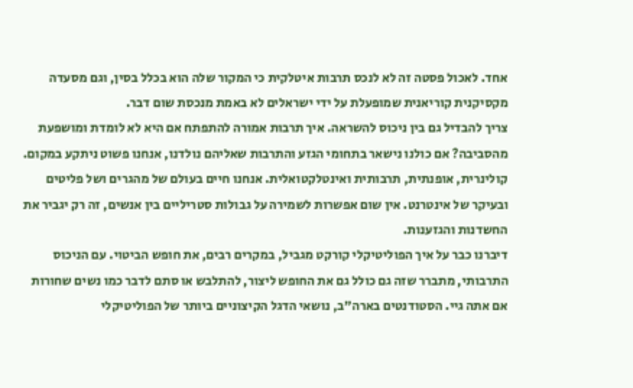אחד. לאכול פסטה זה לא לנכס תרבות איטלקית כי המקור שלה הוא בכלל בסין, וגם מסעדה מקסיקנית קוריאנית שמופעלת על ידי ישראלים לא באמת מנכסת שום דבר.
צריך להבדיל גם בין ניכוס להשראה. איך תרבות אמורה להתפתח אם היא לא לומדת ומושפעת מהסביבה? אם כולנו נישאר בתחומי הגזע והתרבות שאליהם נולדנו, אנחנו פשוט ניתקע במקום. קולינרית, אופנתית, תרבותית ואינטלקטואלית. אנחנו חיים בעולם של מהגרים ושל פליטים ובעיקר של אינטרנט. אין שום אפשרות לשמירה על גבולות סטריליים בין אנשים, זה רק יגביר את החשדנות והגזענות.
דיברנו כבר על איך הפוליטיקלי קורקט מגביל, במקרים רבים, את חופש הביטוי. עם הניכוס התרבותי, מתברר שזה גם כולל גם את החופש ליצור, להתלבש או סתם לדבר כמו נשים שחורות אם אתה גיי. הסטודנטים בארה"ב, נושאי הדגל הקיצוניים ביותר של הפוליטיקלי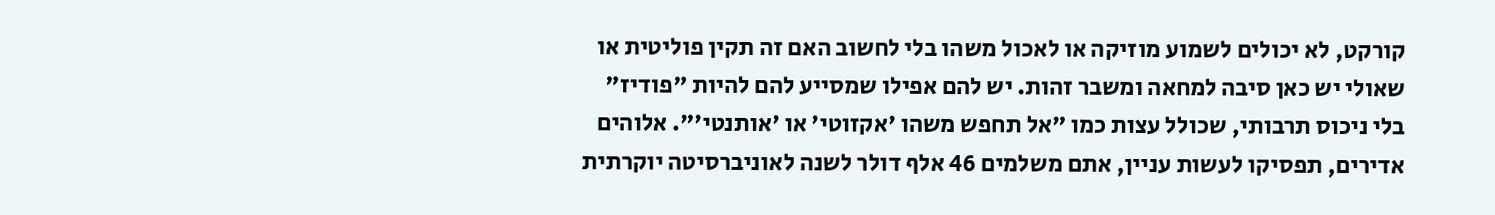קורקט, לא יכולים לשמוע מוזיקה או לאכול משהו בלי לחשוב האם זה תקין פוליטית או שאולי יש כאן סיבה למחאה ומשבר זהות. יש להם אפילו שמסייע להם להיות "פודיז" בלי ניכוס תרבותי, שכולל עצות כמו "אל תחפש משהו 'אקזוטי' או 'אותנטי'". אלוהים אדירים, תפסיקו לעשות עניין, אתם משלמים 46 אלף דולר לשנה לאוניברסיטה יוקרתית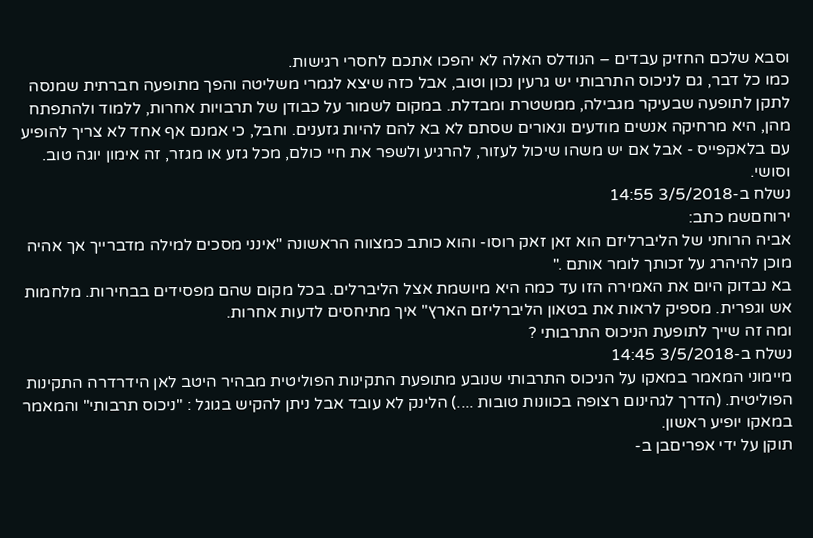וסבא שלכם החזיק עבדים – הנודלס האלה לא יהפכו אתכם לחסרי רגישות.
כמו כל דבר, גם לניכוס התרבותי יש גרעין נכון וטוב, אבל כזה שיצא לגמרי משליטה והפך מתופעה חברתית שמנסה לתקן לתופעה שבעיקר מגבילה, ממשטרת ומבדלת. במקום לשמור על כבודן של תרבויות אחרות, ללמוד ולהתפתח מהן, היא מרחיקה אנשים מודעים ונאורים שסתם לא בא להם להיות גזענים. וחבל, כי אמנם אף אחד לא צריך להופיע עם בלאקפייס - אבל אם יש משהו שיכול לעזור, להרגיע ולשפר את חיי כולם, מכל גזע או מגזר, זה אימון יוגה טוב. וסושי.
נשלח ב-3/5/2018 14:55
ירוחםשמ כתב:
אביה הרוחני של הליברליזם הוא זאן זאק רוסו- והוא כותב כמצווה הראשונה "אינני מסכים למילה מדברייך אך אהיה מוכן להיהרג על זכותך לומר אותם ."
בא נבדוק היום את האמירה הזו עד כמה היא מיושמת אצל הליברלים. בכל מקום שהם מפסידים בבחירות. מלחמות אש וגפרית. מספיק לראות את בטאון הליברליזם הארץ" איך מתיחסים לדעות אחרות.
ומה זה שייך לתופעת הניכוס התרבותי ?
נשלח ב-3/5/2018 14:45
מיימוני המאמר במאקו על הניכוס התרבותי שנובע מתופעת התקינות הפוליטית מבהיר היטב לאן הידרדרה התקינות הפוליטית. (הדרך לגהינום רצופה בכוונות טובות ....) הלינק לא עובד אבל ניתן להקיש בגוגל : "ניכוס תרבותי" והמאמר במאקו יופיע ראשון.
תוקן על ידי אפריםבן ב-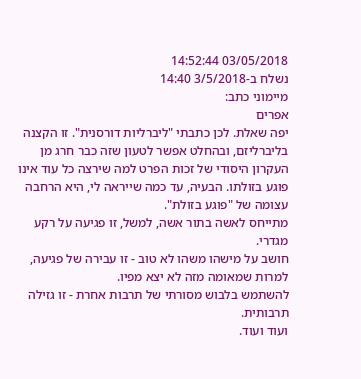03/05/2018 14:52:44
נשלח ב-3/5/2018 14:40
מיימוני כתב:
אפרים
יפה שאלת. לכן כתבתי "ליברליות דורסנית". זו הקצנה בליברליזם, ובהחלט אפשר לטעון שזה כבר חרג מן העקרון היסודי של זכות הפרט למה שירצה כל עוד אינו פוגע בזולתו. הבעיה, עד כמה שייראה לי, היא הרחבה עצומה של "פוגע בזולת".
מתייחס לאשה בתור אשה, למשל, זו פגיעה על רקע מגדרי.
חושב על מישהו משהו לא טוב - זו עבירה של פגיעה, למרות שמאומה מזה לא יצא מפיו.
להשתמש בלבוש מסורתי של תרבות אחרת - זו גזילה תרבותית.
ועוד ועוד.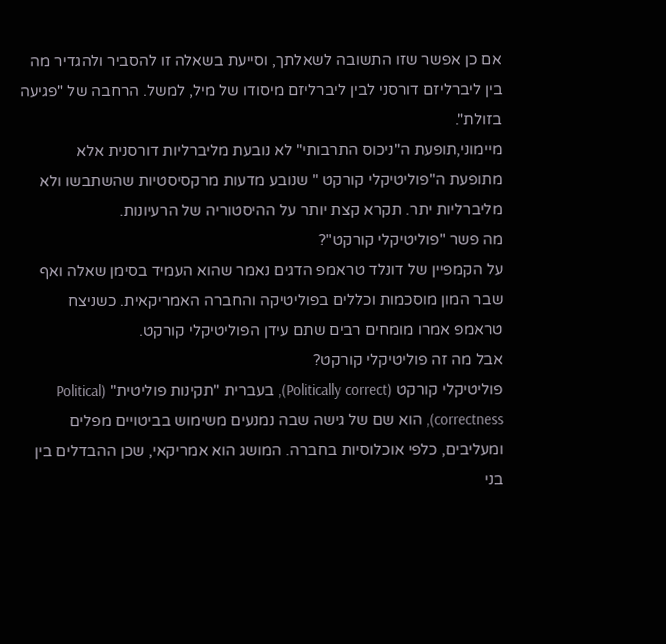אם כן אפשר שזו התשובה לשאלתך, וסייעת בשאלה זו להסביר ולהגדיר מה בין ליברליזם דורסני לבין ליברליזם מיסודו של מיל, למשל. הרחבה של "פגיעה בזולת".
מיימוני,תופעת ה"ניכוס התרבותי" לא נובעת מליברליות דורסנית אלא מתופעת ה"פוליטיקלי קורקט " שנובע מדעות מרקסיסטיות שהשתבשו ולא מליברליות יתר. תקרא קצת יותר על ההיסטוריה של הרעיונות.
מה פשר "פוליטיקלי קורקט"?
על הקמפיין של דונלד טראמפ הדגים נאמר שהוא העמיד בסימן שאלה ואף שבר המון מוסכמות וכללים בפוליטיקה והחברה האמריקאית. כשניצח טראמפ אמרו מומחים רבים שתם עידן הפוליטיקלי קורקט.
אבל מה זה פוליטיקלי קורקט?
פוליטיקלי קורקט (Politically correct), בעברית "תקינות פוליטית" (Political correctness), הוא שם של גישה שבה נמנעים משימוש בביטויים מפלים ומעליבים, כלפי אוכלוסיות בחברה. המושג הוא אמריקאי, שכן ההבדלים בין בני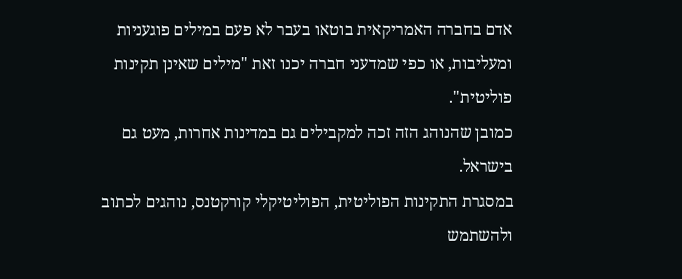אדם בחברה האמריקאית בוטאו בעבר לא פעם במילים פוגעניות ומעליבות, או כפי שמדעני חברה יכנו זאת "מילים שאינן תקינות פוליטית".
כמובן שהנוהג הזה זכה למקבילים גם במדינות אחרות, מעט גם בישראל.
במסגרת התקינות הפוליטית, הפוליטיקלי קורקטנס, נוהגים לכתוב ולהשתמש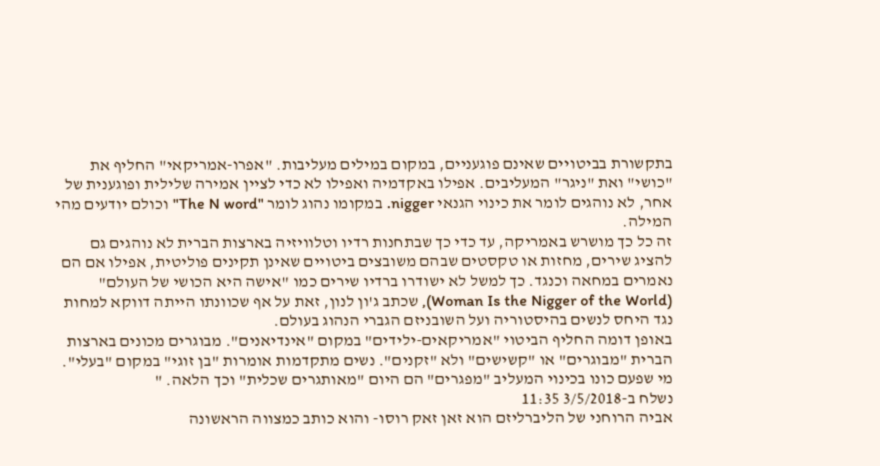בתקשורת בביטויים שאינם פוגעניים, במקום במילים מעליבות. "אפרו-אמריקאי" החליף את "כושי" ואת "ניגר" המעליבים. אפילו באקדמיה ואפילו לא כדי לציין אמירה שלילית ופוגענית של אחר, לא נוהגים לומר את כינוי הגנאי nigger. במקומו נהוג לומר "The N word" וכולם יודעים מהי המילה.
זה כל כך מושרש באמריקה, עד כדי כך שבתחנות רדיו וטלוויזיה בארצות הברית לא נוהגים גם להציג שירים, מחזות או טקסטים שבהם משובצים ביטויים שאינן תקינים פוליטית, אפילו אם הם נאמרים במחאה וכנגד. כך למשל לא ישודרו ברדיו שירים כמו "אישה היא הכושי של העולם" (Woman Is the Nigger of the World), שכתב ג'ון לנון, זאת על אף שכוונתו הייתה דווקא למחות נגד היחס לנשים בהיסטוריה ועל השובניזם הגברי הנהוג בעולם.
באופן דומה החליף הביטוי "אמריקאים-ילידים" במקום "אינדיאנים". מבוגרים מכונים בארצות הברית "מבוגרים" או "קשישים" ולא "זקנים". נשים מתקדמות אומרות "בן זוגי" במקום "בעלי". מי שפעם כונו בכינוי המעליב "מפגרים" הם היום "מאותגרים שכלית" וכך הלאה. "
נשלח ב-3/5/2018 11:35
אביה הרוחני של הליברליזם הוא זאן זאק רוסו- והוא כותב כמצווה הראשונה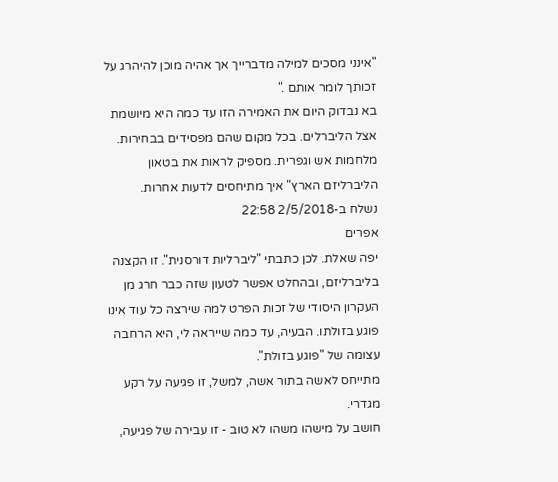"אינני מסכים למילה מדברייך אך אהיה מוכן להיהרג על זכותך לומר אותם ."
בא נבדוק היום את האמירה הזו עד כמה היא מיושמת אצל הליברלים. בכל מקום שהם מפסידים בבחירות. מלחמות אש וגפרית. מספיק לראות את בטאון הליברליזם הארץ" איך מתיחסים לדעות אחרות.
נשלח ב-2/5/2018 22:58
אפרים
יפה שאלת. לכן כתבתי "ליברליות דורסנית". זו הקצנה בליברליזם, ובהחלט אפשר לטעון שזה כבר חרג מן העקרון היסודי של זכות הפרט למה שירצה כל עוד אינו פוגע בזולתו. הבעיה, עד כמה שייראה לי, היא הרחבה עצומה של "פוגע בזולת".
מתייחס לאשה בתור אשה, למשל, זו פגיעה על רקע מגדרי.
חושב על מישהו משהו לא טוב - זו עבירה של פגיעה,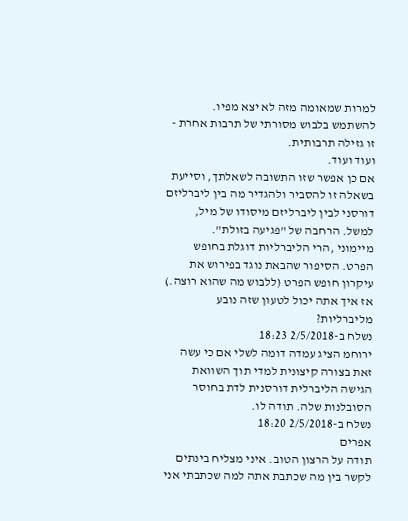למרות שמאומה מזה לא יצא מפיו.
להשתמש בלבוש מסורתי של תרבות אחרת - זו גזילה תרבותית.
ועוד ועוד.
אם כן אפשר שזו התשובה לשאלתך, וסייעת בשאלה זו להסביר ולהגדיר מה בין ליברליזם דורסני לבין ליברליזם מיסודו של מיל, למשל. הרחבה של "פגיעה בזולת".
מיימוני ,הרי הליברליות דוגלת בחופש הפרט. הסיפור שהבאת נוגד בפירוש את עיקרון חופש הפרט (ללבוש מה שהוא רוצה.) אז איך אתה יכול לטעון שזה נובע מליברליות?
נשלח ב-2/5/2018 18:23
ירוחמ הציג עמדה דומה לשלי אם כי עשה זאת בצורה קיצונית למדי תוך השוואת הגישה הליברלית דורסנית לדת בחוסר הסובלנות שלה. תודה לו.
נשלח ב-2/5/2018 18:20
אפרים
תודה על הרצון הטוב. איני מצליח בינתים לקשר בין מה שכתבת אתה למה שכתבתי אני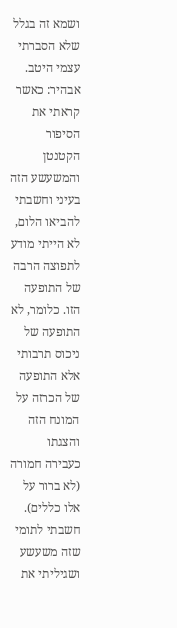ושמא זה בגלל שלא הסברתי עצמי היטב. אבהיר: כאשר קראתי את הסיפור הקטנטן והמשעשע הזה בעיני וחשבתי להביאו הלום, לא הייתי מודע לתפוצה הרבה של התופעה הזו. כלומר, לא התופעה של ניכוס תרבותי אלא התופעה של הכרזה על המונח הזה והצגתו כעבירה חמורה (לא ברור על אלו כללים). חשבתי לתומי שזה משעשע ושגיליתי את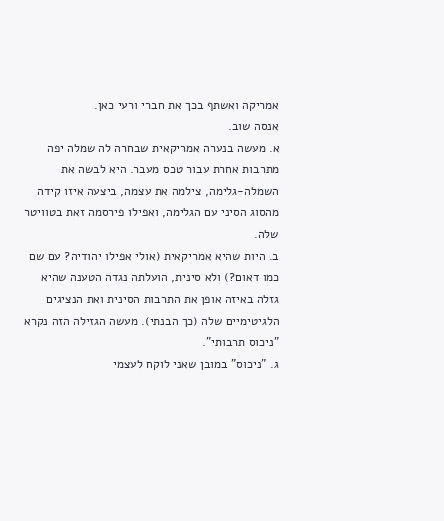אמריקה ואשתף בכך את חברי ורעי כאן.
אנסה שוב.
א. מעשה בנערה אמריקאית שבחרה לה שמלה יפה מתרבות אחרת עבור טכס מעבר. היא לבשה את השמלה-גלימה, צילמה את עצמה, ביצעה איזו קידה מהסוג הסיני עם הגלימה, ואפילו פירסמה זאת בטוויטר שלה.
ב. היות שהיא אמריקאית (אולי אפילו יהודיה? עם שם כמו דאום?) ולא סינית, הועלתה נגדה הטענה שהיא גזלה באיזה אופן את התרבות הסינית ואת הנציגים הלגיטימיים שלה (כך הבנתי). מעשה הגזילה הזה נקרא "ניכוס תרבותי".
ג. "ניכוס" במובן שאני לוקח לעצמי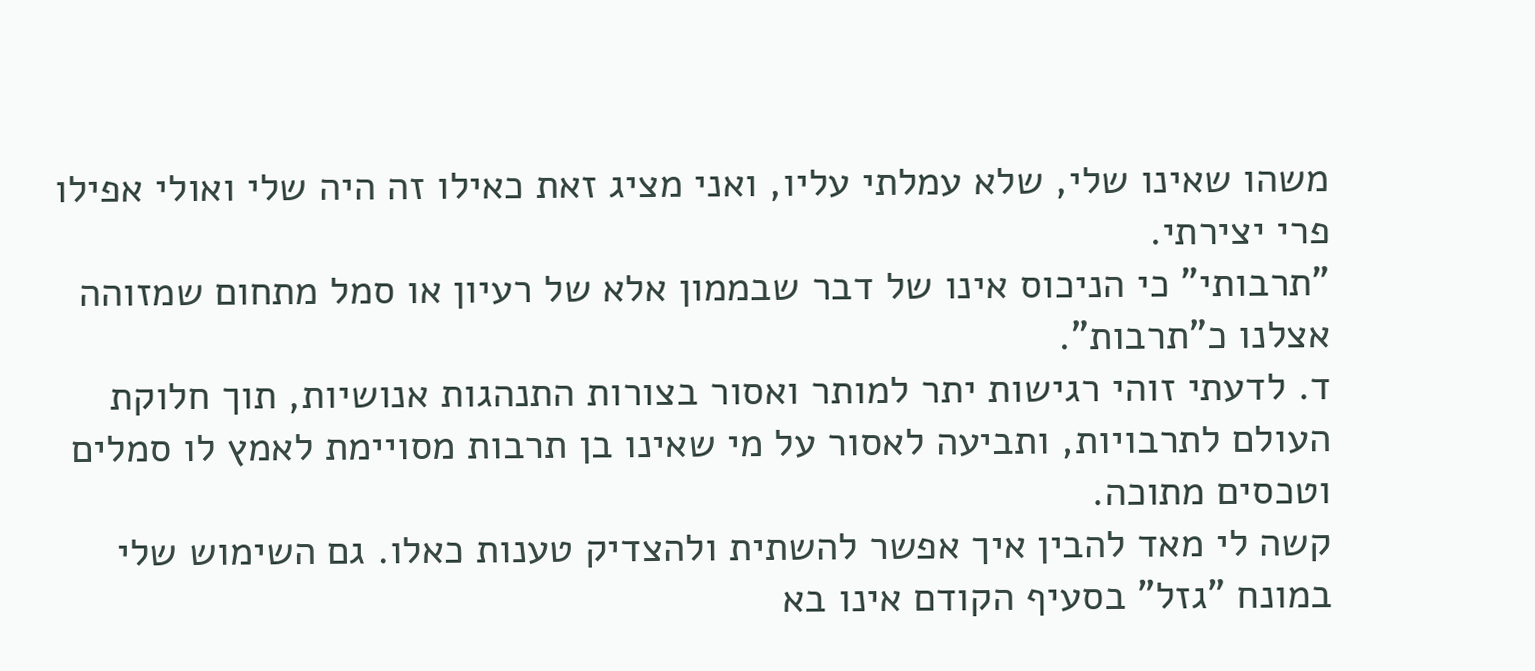משהו שאינו שלי, שלא עמלתי עליו, ואני מציג זאת כאילו זה היה שלי ואולי אפילו פרי יצירתי.
"תרבותי" כי הניכוס אינו של דבר שבממון אלא של רעיון או סמל מתחום שמזוהה אצלנו כ"תרבות".
ד. לדעתי זוהי רגישות יתר למותר ואסור בצורות התנהגות אנושיות, תוך חלוקת העולם לתרבויות, ותביעה לאסור על מי שאינו בן תרבות מסויימת לאמץ לו סמלים וטכסים מתוכה.
קשה לי מאד להבין איך אפשר להשתית ולהצדיק טענות כאלו. גם השימוש שלי במונח "גזל" בסעיף הקודם אינו בא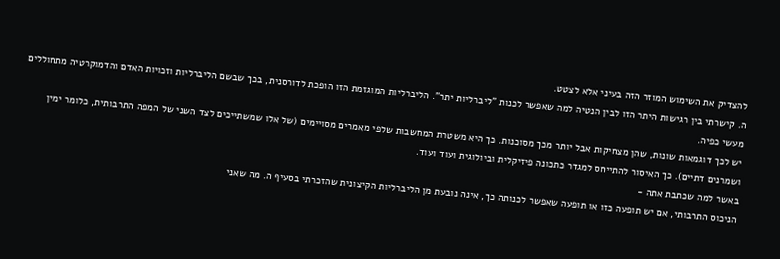להצדיק את השימוש המוזר הזה בעיני אלא לצטט.
ה. קישרתי בין רגישות היתר הזו לבין הנטיה למה שאפשר לכנות "ליברליות יתר". הליברליות המוגזמת הזו הופכת לדורסנית, בכך שבשם הליברליות וזכויות האדם והדמוקרטיה מתחוללים מעשי כפיה.
יש לכך דוגמאות שונות, שהן מצחיקות אבל יותר מכך מסוכנות. כך היא משטרת המחשבות שלפי מאמרים מסויימים (של אלו שמשתייכים לצד השני של המפה התרבותית, כלומר ימין ושמרנים דתיים). כך האיסור להתייחס למגדר כתכונה פיזיקלית וביולוגית ועוד ועוד.
באשר למה שכתבת אתה -
הניכוס התרבותי, אם יש תופעה כזו או תופעה שאפשר לכנותה כך, אינה נובעת מן הליברליות הקיצונית שהזכרתי בסעיף ה. מה שאני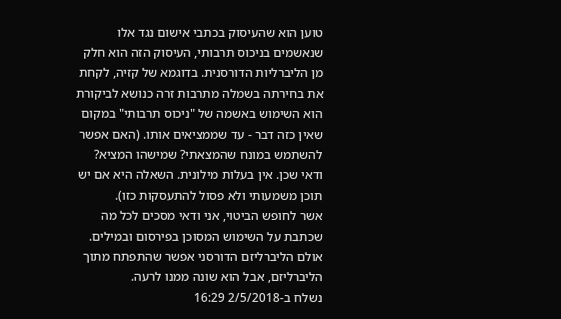טוען הוא שהעיסוק בכתבי אישום נגד אלו שנאשמים בניכוס תרבותי, העיסוק הזה הוא חלק מן הליברליות הדורסנית. בדוגמא של קזיה, לקחת את בחירתה בשמלה מתרבות זרה כנושא לביקורת הוא השימוש באשמה של "ניכוס תרבותי" במקום שאין כזה דבר - עד שממציאים אותו. (האם אפשר להשתמש במונח שהמצאתי? שמישהו המציא? ודאי שכן. אין בעלות מילונית. השאלה היא אם יש תוכן משמעותי ולא פסול להתעסקות כזו).
אשר לחופש הביטוי, אני ודאי מסכים לכל מה שכתבת על השימוש המסוכן בפירסום ובמילים. אולם הליברליזם הדורסני אפשר שהתפתח מתוך הליברליזם, אבל הוא שונה ממנו לרעה.
נשלח ב-2/5/2018 16:29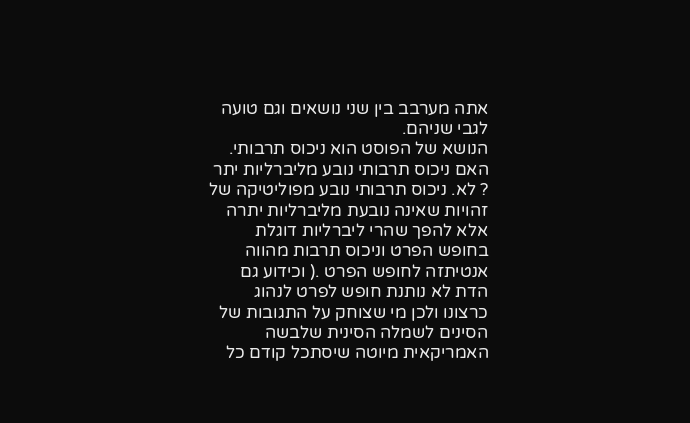אתה מערבב בין שני נושאים וגם טועה לגבי שניהם.
הנושא של הפוסט הוא ניכוס תרבותי. האם ניכוס תרבותי נובע מליברליות יתר ? לא. ניכוס תרבותי נובע מפוליטיקה של זהויות שאינה נובעת מליברליות יתרה אלא להפך שהרי ליברליות דוגלת בחופש הפרט וניכוס תרבות מהווה אנטיתזה לחופש הפרט .( וכידוע גם הדת לא נותנת חופש לפרט לנהוג כרצונו ולכן מי שצוחק על התגובות של הסינים לשמלה הסינית שלבשה האמריקאית מיוטה שיסתכל קודם כל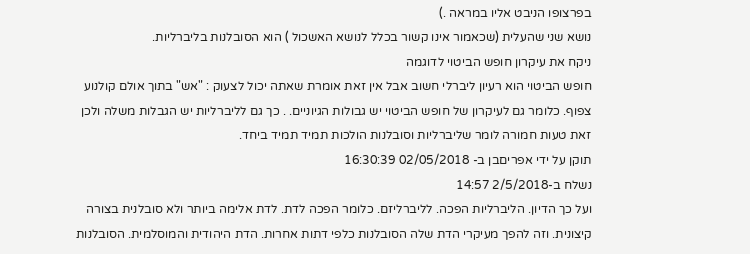בפרצופו הניבט אליו במראה .)
נושא שני שהעלית (שכאמור אינו קשור בכלל לנושא האשכול ) הוא הסובלנות בליברליות.
ניקח את עיקרון חופש הביטוי לדוגמה
חופש הביטוי הוא רעיון ליברלי חשוב אבל אין זאת אומרת שאתה יכול לצעוק : "אש" בתוך אולם קולנוע צפוף. כלומר גם לעיקרון של חופש הביטוי יש גבולות הגיוניים. . כך גם לליברליות יש הגבלות משלה ולכן זאת טעות חמורה לומר שליברליות וסובלנות הולכות תמיד תמיד ביחד.
תוקן על ידי אפריםבן ב- 02/05/2018 16:30:39
נשלח ב-2/5/2018 14:57
ועל כך הדיון. הליברליות הפכה. לליברליזם. כלומר הפכה לדת. לדת אלימה ביותר ולא סובלנית בצורה קיצונית. וזה להפך מעיקרי הדת שלה הסובלנות כלפי דתות אחרות. הדת היהודית והמוסלמית. הסובלנות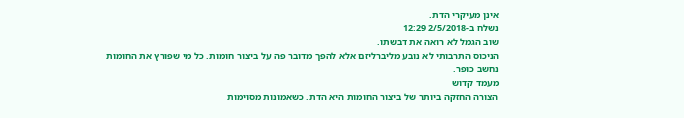אינן מעיקרי הדת.
נשלח ב-2/5/2018 12:29
שוב הגמל לא רואה את דבשתו.
הניכוס התרבותי לא נובע מליברליזם אלא להפך מדובר פה על ביצור חומות. כל מי שפורץ את החומות נחשב כופר.
מעמד קדוש
הצורה החזקה ביותר של ביצור החומות היא הדת. כשאמונות מסוימות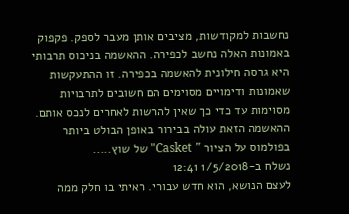נחשבות למקודשות, מציבים אותן מעבר לספק. פקפוק באמונות האלה נחשב לכפירה. ההאשמה בניכוס תרבותי היא גרסה חילונית להאשמה בכפירה. זו ההתעקשות שאמונות ודימויים מסוימים הם חשובים לתרבויות מסוימות עד כדי כך שאין להרשות לאחרים לנכס אותם. ההאשמה הזאת עולה בבירור באופן הבולט ביותר בפולמוס על הציור " Casket" של שוץ.....
נשלח ב-1/5/2018 12:41
לעצם הנושא, הוא חדש עבורי. ראיתי בו חלק ממה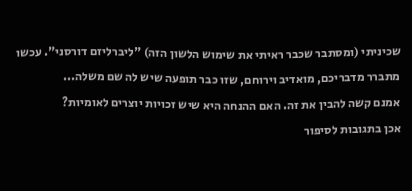שכיניתי (ומסתבר שכבר ראיתי את שימוש הלשון הזה) "ליברליזם דורסני". עכשו מתברר מדבריכם, מואדיב וירוחם, שזו כבר תופעה שיש לה שם משלה...
אמנם קשה להבין את זה. האם ההנחה היא שיש זכויות יוצרים לאומיות?
אכן בתגובות לסיפור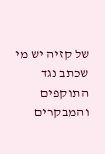של קזיה יש מי שכתב נגד התוקפים והמבקרים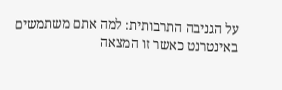על הגניבה התרבותית: למה אתם משתמשים באינטרנט כאשר זו המצאה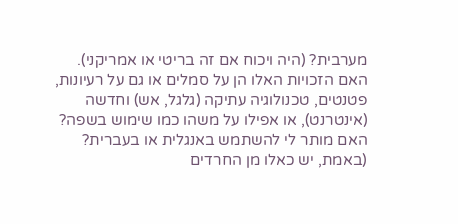מערבית? (היה ויכוח אם זה בריטי או אמריקני).
האם הזכויות האלו הן על סמלים או גם על רעיונות, פטנטים, טכנולוגיה עתיקה (גלגל, אש) וחדשה (אינטרנט), או אפילו על משהו כמו שימוש בשפה? האם מותר לי להשתמש באנגלית או בעברית? (באמת, יש כאלו מן החרדים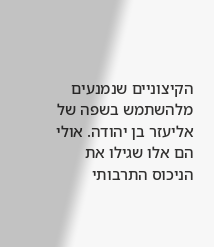הקיצוניים שנמנעים מלהשתמש בשפה של אליעזר בן יהודה. אולי הם אלו שגילו את הניכוס התרבותי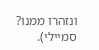ונזהרו ממנו? סמיילי).